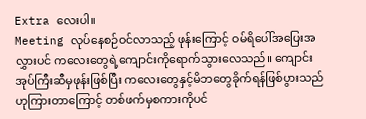Extra လေးပါ။
Meeting လုပ်နေစဉ်ဝင်လာသည့် ဖုန်းကြောင့် ဝမ်ရိပေါ်အပြေးအလွှားပင် ကလေးတွေရဲ့ကျောင်းကိုရောက်သွားလေသည်။ ကျောင်းအုပ်ကြီးဆီမှဖုန်းဖြစ်ပြီး ကလေးတွေနှင့်မိဘတွေခိုက်ရန်ဖြစ်ပွားသည်ဟုကြားတာကြောင့် တစ်ဖက်မှစကားကိုပင်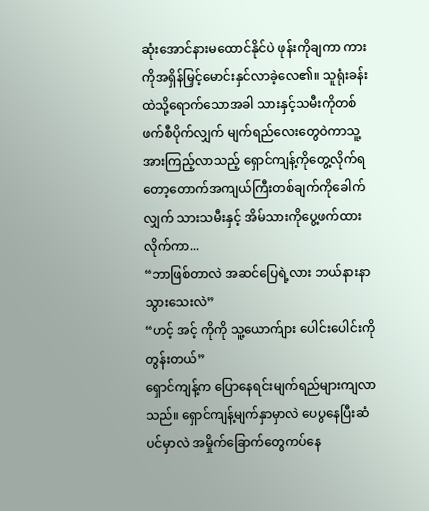ဆုံးအောင်နားမထောင်နိုင်ပဲ ဖုန်းကိုချကာ ကားကိုအရှိန်မြှင့်မောင်းနှင်လာခဲ့လေ၏။ သူရုံးခန်းထဲသို့ရောက်သောအခါ သားနှင့်သမီးကိုတစ်ဖက်စီပိုက်လျှက် မျက်ရည်လေးတွေဝဲကာသူ့အားကြည့်လာသည့် ရှောင်ကျန့်ကိုတွေ့လိုက်ရ တော့တောက်အကျယ်ကြီးတစ်ချက်ကိုခေါက်လျှက် သားသမီးနှင့် အိမ်သားကိုပွေ့ဖက်ထားလိုက်ကာ...
“ဘာဖြစ်တာလဲ အဆင်ပြေရဲ့လား ဘယ်နားနာသွားသေးလဲ”
“ဟင့် အင့် ကိုကို သူ့ယောက်ျား ပေါင်းပေါင်းကိုတွန်းတယ်”
ရှောင်ကျန့်က ပြောနေရင်းမျက်ရည်များကျလာသည်။ ရှောင်ကျန့်မျက်နှာမှာလဲ ပေပွနေပြီးဆံပင်မှာလဲ အမှိုက်ခြောက်တွေကပ်နေ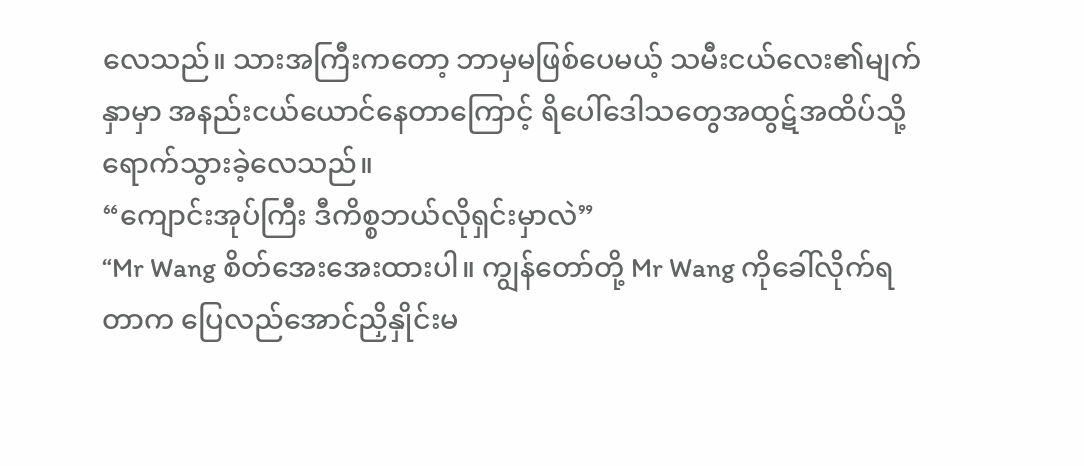လေသည်။ သားအကြီးကတော့ ဘာမှမဖြစ်ပေမယ့် သမီးငယ်လေး၏မျက်နှာမှာ အနည်းငယ်ယောင်နေတာကြောင့် ရိပေါ်ဒေါသတွေအထွဋ်အထိပ်သို့ရောက်သွားခဲ့လေသည်။
“ကျောင်းအုပ်ကြီး ဒီကိစ္စဘယ်လိုရှင်းမှာလဲ”
“Mr Wang စိတ်အေးအေးထားပါ။ ကျွန်တော်တို့ Mr Wang ကိုခေါ်လိုက်ရတာက ပြေလည်အောင်ညှိနှိုင်းမ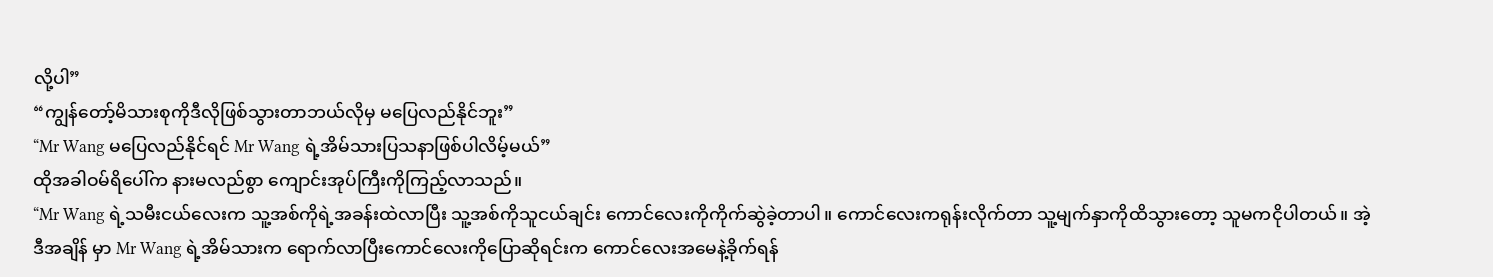လို့ပါ”
“ကျွန်တော့်မိသားစုကိုဒီလိုဖြစ်သွားတာဘယ်လိုမှ မပြေလည်နိုင်ဘူး”
“Mr Wang မပြေလည်နိုင်ရင် Mr Wang ရဲ့အိမ်သားပြသနာဖြစ်ပါလိမ့်မယ်”
ထိုအခါဝမ်ရိပေါ်က နားမလည်စွာ ကျောင်းအုပ်ကြီးကိုကြည့်လာသည်။
“Mr Wang ရဲ့သမီးငယ်လေးက သူ့အစ်ကိုရဲ့အခန်းထဲလာပြီး သူ့အစ်ကိုသူငယ်ချင်း ကောင်လေးကိုကိုက်ဆွဲခဲ့တာပါ။ ကောင်လေးကရုန်းလိုက်တာ သူ့မျက်နှာကိုထိသွားတော့ သူမကငိုပါတယ်။ အဲ့ဒီအချိန် မှာ Mr Wang ရဲ့အိမ်သားက ရောက်လာပြီးကောင်လေးကိုပြောဆိုရင်းက ကောင်လေးအမေနဲ့ခိုက်ရန်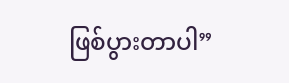ဖြစ်ပွားတာပါ”